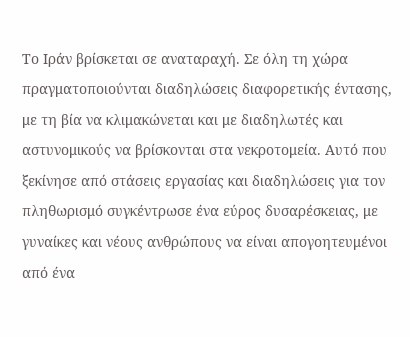Το Ιράν βρίσκεται σε αναταραχή. Σε όλη τη χώρα πραγματοποιούνται διαδηλώσεις διαφορετικής έντασης, με τη βία να κλιμακώνεται και με διαδηλωτές και αστυνομικούς να βρίσκονται στα νεκροτομεία. Αυτό που ξεκίνησε από στάσεις εργασίας και διαδηλώσεις για τον πληθωρισμό συγκέντρωσε ένα εύρος δυσαρέσκειας, με γυναίκες και νέους ανθρώπους να είναι απογοητευμένοι από ένα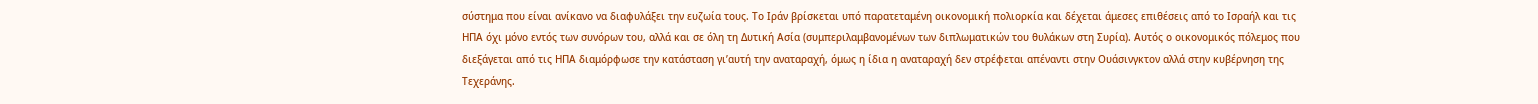σύστημα που είναι ανίκανο να διαφυλάξει την ευζωία τους. Το Ιράν βρίσκεται υπό παρατεταμένη οικονομική πολιορκία και δέχεται άμεσες επιθέσεις από το Ισραήλ και τις ΗΠΑ όχι μόνο εντός των συνόρων του, αλλά και σε όλη τη Δυτική Ασία (συμπεριλαμβανομένων των διπλωματικών του θυλάκων στη Συρία). Αυτός ο οικονομικός πόλεμος που διεξάγεται από τις ΗΠΑ διαμόρφωσε την κατάσταση γι’αυτή την αναταραχή, όμως η ίδια η αναταραχή δεν στρέφεται απέναντι στην Ουάσινγκτον αλλά στην κυβέρνηση της Τεχεράνης.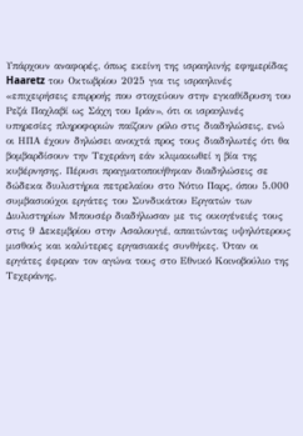Υπάρχουν αναφορές, όπως εκείνη της ισραηλινής εφημερίδας Haaretz του Οκτωβρίου 2025 για τις ισραηλινές «επιχειρήσεις επιρροής που στοχεύουν στην εγκαθίδρυση του Ρεζά Παχλαβί ως Σάχη του Ιράν», ότι οι ισραηλινές υπηρεσίες πληροφοριών παίζουν ρόλο στις διαδηλώσεις, ενώ οι ΗΠΑ έχουν δηλώσει ανοιχτά προς τους διαδηλωτές ότι θα βομβαρδίσουν την Τεχεράνη εάν κλιμακωθεί η βία της κυβέρνησης. Πέρυσι πραγματοποιήθηκαν διαδηλώσεις σε δώδεκα διυλιστήρια πετρελαίου στο Νότιο Παρς, όπου 5.000 συμβασιούχοι εργάτες του Συνδικάτου Εργατών των Διυλιστηρίων Μπουσέρ διαδήλωσαν με τις οικογένειές τους στις 9 Δεκεμβρίου στην Ασαλουγιέ, απαιτώντας υψηλότερους μισθούς και καλύτερες εργασιακές συνθήκες. Όταν οι εργάτες έφεραν τον αγώνα τους στο Εθνικό Κοινοβούλιο της Τεχεράνης,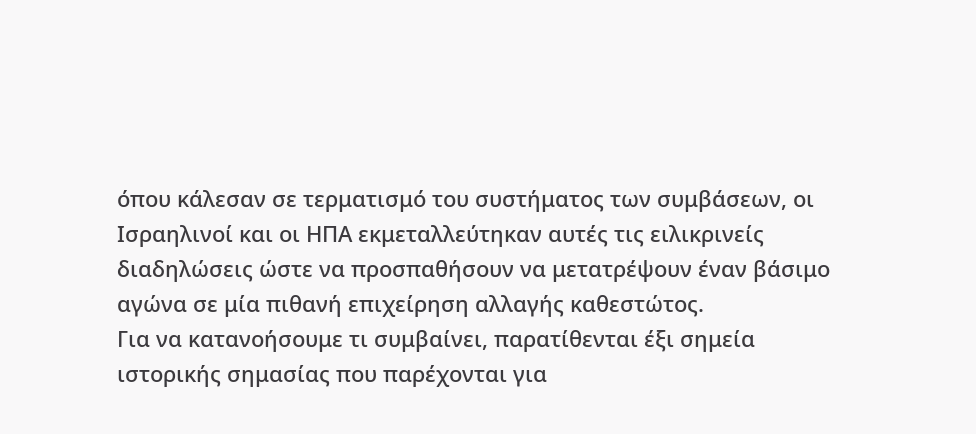όπου κάλεσαν σε τερματισμό του συστήματος των συμβάσεων, οι Ισραηλινοί και οι ΗΠΑ εκμεταλλεύτηκαν αυτές τις ειλικρινείς διαδηλώσεις ώστε να προσπαθήσουν να μετατρέψουν έναν βάσιμο αγώνα σε μία πιθανή επιχείρηση αλλαγής καθεστώτος.
Για να κατανοήσουμε τι συμβαίνει, παρατίθενται έξι σημεία ιστορικής σημασίας που παρέχονται για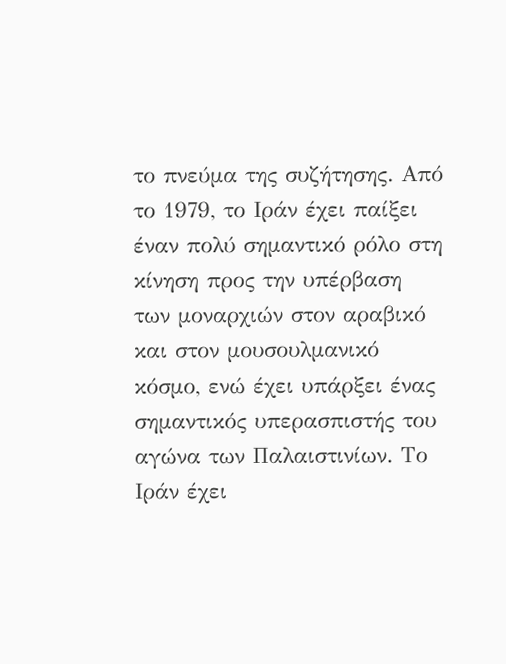το πνεύμα της συζήτησης. Από το 1979, το Ιράν έχει παίξει έναν πολύ σημαντικό ρόλο στη κίνηση προς την υπέρβαση των μοναρχιών στον αραβικό και στον μουσουλμανικό κόσμο, ενώ έχει υπάρξει ένας σημαντικός υπερασπιστής του αγώνα των Παλαιστινίων. Το Ιράν έχει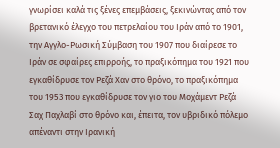γνωρίσει καλά τις ξένες επεμβάσεις, ξεκινώντας από τον βρετανικό έλεγχο του πετρελαίου του Ιράν από το 1901, την Αγγλο-Ρωσική Σύμβαση του 1907 που διαίρεσε το Ιράν σε σφαίρες επιρροής, το πραξικόπημα του 1921 που εγκαθίδρυσε τον Ρεζά Χαν στο θρόνο, το πραξικόπημα του 1953 που εγκαθίδρυσε τον γιο του Μοχάμεντ Ρεζά Σαχ Παχλαβί στο θρόνο και, έπειτα, τον υβριδικό πόλεμο απέναντι στην Ιρανική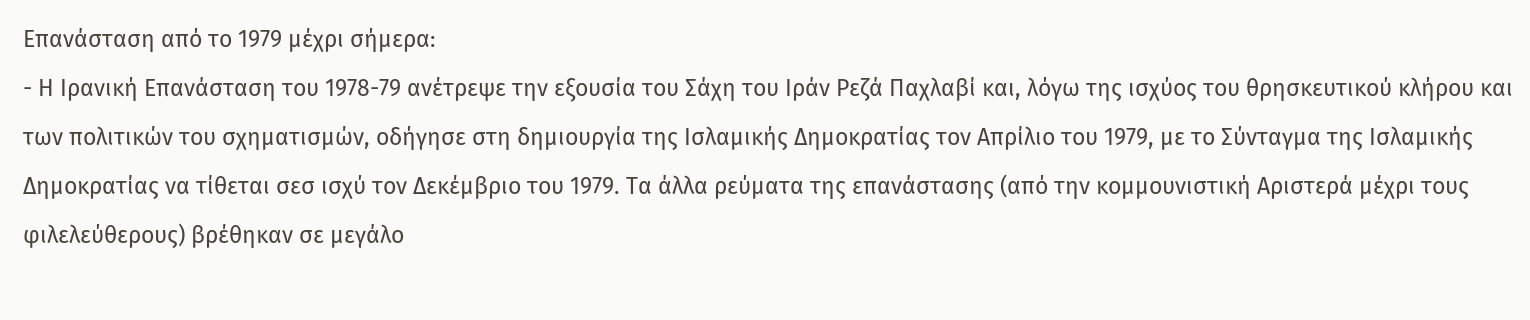Επανάσταση από το 1979 μέχρι σήμερα:
- Η Ιρανική Επανάσταση του 1978-79 ανέτρεψε την εξουσία του Σάχη του Ιράν Ρεζά Παχλαβί και, λόγω της ισχύος του θρησκευτικού κλήρου και των πολιτικών του σχηματισμών, οδήγησε στη δημιουργία της Ισλαμικής Δημοκρατίας τον Απρίλιο του 1979, με το Σύνταγμα της Ισλαμικής Δημοκρατίας να τίθεται σεσ ισχύ τον Δεκέμβριο του 1979. Τα άλλα ρεύματα της επανάστασης (από την κομμουνιστική Αριστερά μέχρι τους φιλελεύθερους) βρέθηκαν σε μεγάλο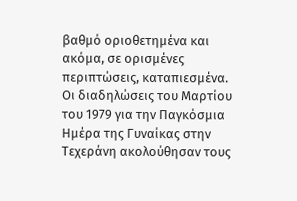βαθμό οριοθετημένα και ακόμα, σε ορισμένες περιπτώσεις, καταπιεσμένα. Οι διαδηλώσεις του Μαρτίου του 1979 για την Παγκόσμια Ημέρα της Γυναίκας στην Τεχεράνη ακολούθησαν τους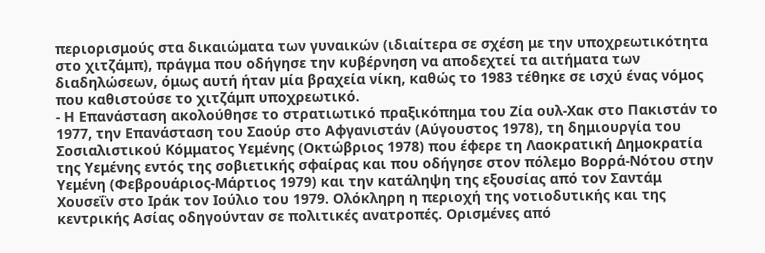περιορισμούς στα δικαιώματα των γυναικών (ιδιαίτερα σε σχέση με την υποχρεωτικότητα στο χιτζάμπ), πράγμα που οδήγησε την κυβέρνηση να αποδεχτεί τα αιτήματα των διαδηλώσεων, όμως αυτή ήταν μία βραχεία νίκη, καθώς το 1983 τέθηκε σε ισχύ ένας νόμος που καθιστούσε το χιτζάμπ υποχρεωτικό.
- Η Επανάσταση ακολούθησε το στρατιωτικό πραξικόπημα του Ζία ουλ-Χακ στο Πακιστάν το 1977, την Επανάσταση του Σαούρ στο Αφγανιστάν (Αύγουστος 1978), τη δημιουργία του Σοσιαλιστικού Κόμματος Υεμένης (Οκτώβριος 1978) που έφερε τη Λαοκρατική Δημοκρατία της Υεμένης εντός της σοβιετικής σφαίρας και που οδήγησε στον πόλεμο Βορρά-Νότου στην Υεμένη (Φεβρουάριος-Μάρτιος 1979) και την κατάληψη της εξουσίας από τον Σαντάμ Χουσεΐν στο Ιράκ τον Ιούλιο του 1979. Ολόκληρη η περιοχή της νοτιοδυτικής και της κεντρικής Ασίας οδηγούνταν σε πολιτικές ανατροπές. Ορισμένες από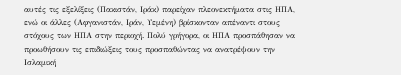αυτές τις εξελίξεις (Πακιστάν, Ιράκ) παρείχαν πλεονεκτήματα στις ΗΠΑ, ενώ οι άλλες (Αφγανιστάν, Ιράν, Υεμένη) βρίσκονταν απέναντι στους στόχους των ΗΠΑ στην περιοχή. Πολύ γρήγορα, οι ΗΠΑ προσπάθησαν να προωθήσουν τις επιδιώξεις τους προσπαθώντας να ανατρέψουν την Ισλαμική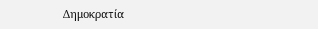Δημοκρατία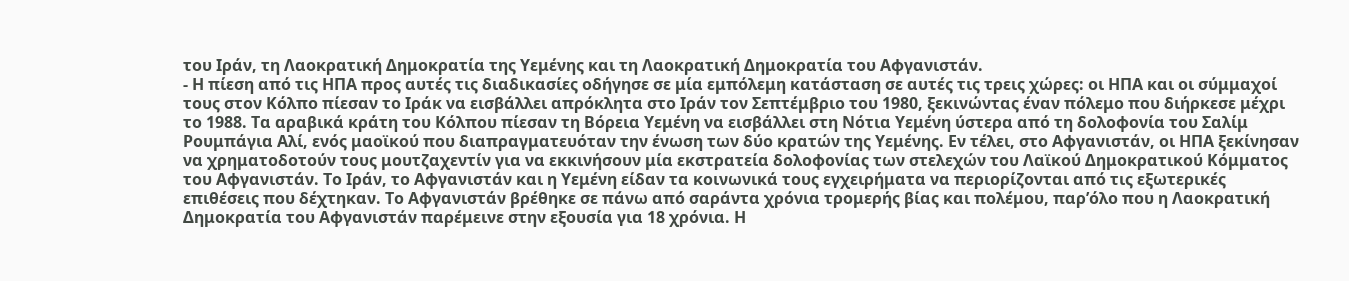του Ιράν, τη Λαοκρατική Δημοκρατία της Υεμένης και τη Λαοκρατική Δημοκρατία του Αφγανιστάν.
- Η πίεση από τις ΗΠΑ προς αυτές τις διαδικασίες οδήγησε σε μία εμπόλεμη κατάσταση σε αυτές τις τρεις χώρες: οι ΗΠΑ και οι σύμμαχοί τους στον Κόλπο πίεσαν το Ιράκ να εισβάλλει απρόκλητα στο Ιράν τον Σεπτέμβριο του 1980, ξεκινώντας έναν πόλεμο που διήρκεσε μέχρι το 1988. Τα αραβικά κράτη του Κόλπου πίεσαν τη Βόρεια Υεμένη να εισβάλλει στη Νότια Υεμένη ύστερα από τη δολοφονία του Σαλίμ Ρουμπάγια Αλί, ενός μαοϊκού που διαπραγματευόταν την ένωση των δύο κρατών της Υεμένης. Εν τέλει, στο Αφγανιστάν, οι ΗΠΑ ξεκίνησαν να χρηματοδοτούν τους μουτζαχεντίν για να εκκινήσουν μία εκστρατεία δολοφονίας των στελεχών του Λαϊκού Δημοκρατικού Κόμματος του Αφγανιστάν. Το Ιράν, το Αφγανιστάν και η Υεμένη είδαν τα κοινωνικά τους εγχειρήματα να περιορίζονται από τις εξωτερικές επιθέσεις που δέχτηκαν. Το Αφγανιστάν βρέθηκε σε πάνω από σαράντα χρόνια τρομερής βίας και πολέμου, παρ’όλο που η Λαοκρατική Δημοκρατία του Αφγανιστάν παρέμεινε στην εξουσία για 18 χρόνια. Η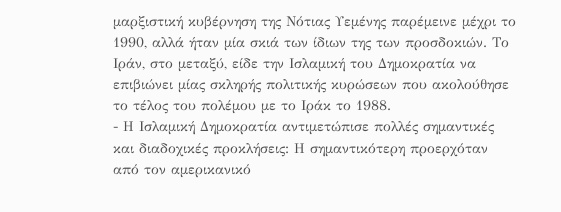μαρξιστική κυβέρνηση της Νότιας Υεμένης παρέμεινε μέχρι το 1990, αλλά ήταν μία σκιά των ίδιων της των προσδοκιών. Το Ιράν, στο μεταξύ, είδε την Ισλαμική του Δημοκρατία να επιβιώνει μίας σκληρής πολιτικής κυρώσεων που ακολούθησε το τέλος του πολέμου με το Ιράκ το 1988.
- Η Ισλαμική Δημοκρατία αντιμετώπισε πολλές σημαντικές και διαδοχικές προκλήσεις: Η σημαντικότερη προερχόταν από τον αμερικανικό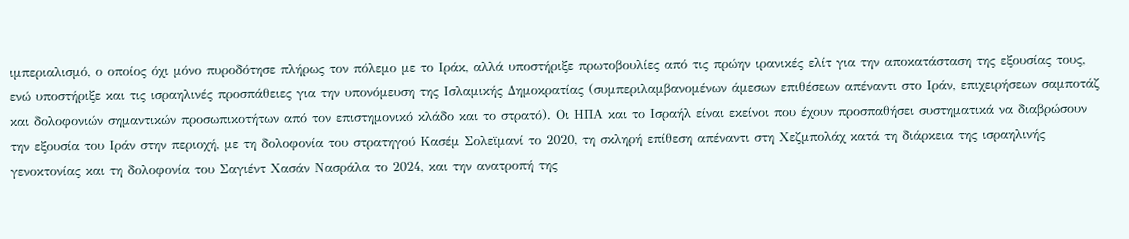ιμπεριαλισμό, ο οποίος όχι μόνο πυροδότησε πλήρως τον πόλεμο με το Ιράκ, αλλά υποστήριξε πρωτοβουλίες από τις πρώην ιρανικές ελίτ για την αποκατάσταση της εξουσίας τους, ενώ υποστήριξε και τις ισραηλινές προσπάθειες για την υπονόμευση της Ισλαμικής Δημοκρατίας (συμπεριλαμβανομένων άμεσων επιθέσεων απέναντι στο Ιράν, επιχειρήσεων σαμποτάζ και δολοφονιών σημαντικών προσωπικοτήτων από τον επιστημονικό κλάδο και το στρατό). Οι ΗΠΑ και το Ισραήλ είναι εκείνοι που έχουν προσπαθήσει συστηματικά να διαβρώσουν την εξουσία του Ιράν στην περιοχή, με τη δολοφονία του στρατηγού Κασέμ Σολεϊμανί το 2020, τη σκληρή επίθεση απέναντι στη Χεζμπολάχ κατά τη διάρκεια της ισραηλινής γενοκτονίας και τη δολοφονία του Σαγιέντ Χασάν Νασράλα το 2024, και την ανατροπή της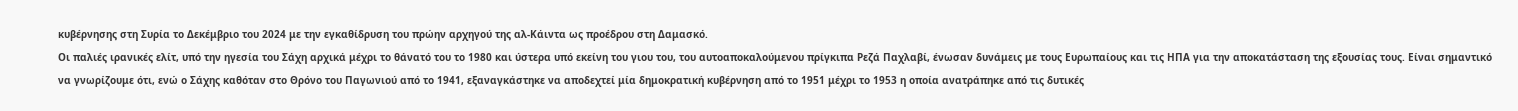κυβέρνησης στη Συρία το Δεκέμβριο του 2024 με την εγκαθίδρυση του πρώην αρχηγού της αλ-Κάιντα ως προέδρου στη Δαμασκό.
Οι παλιές ιρανικές ελίτ, υπό την ηγεσία του Σάχη αρχικά μέχρι το θάνατό του το 1980 και ύστερα υπό εκείνη του γιου του, του αυτοαποκαλούμενου πρίγκιπα Ρεζά Παχλαβί, ένωσαν δυνάμεις με τους Ευρωπαίους και τις ΗΠΑ για την αποκατάσταση της εξουσίας τους. Είναι σημαντικό να γνωρίζουμε ότι, ενώ ο Σάχης καθόταν στο Θρόνο του Παγωνιού από το 1941, εξαναγκάστηκε να αποδεχτεί μία δημοκρατική κυβέρνηση από το 1951 μέχρι το 1953 η οποία ανατράπηκε από τις δυτικές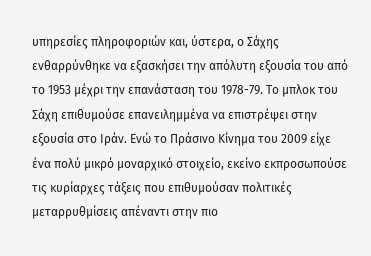υπηρεσίες πληροφοριών και, ύστερα, ο Σάχης ενθαρρύνθηκε να εξασκήσει την απόλυτη εξουσία του από το 1953 μέχρι την επανάσταση του 1978-79. Το μπλοκ του Σάχη επιθυμούσε επανειλημμένα να επιστρέψει στην εξουσία στο Ιράν. Ενώ το Πράσινο Κίνημα του 2009 είχε ένα πολύ μικρό μοναρχικό στοιχείο, εκείνο εκπροσωπούσε τις κυρίαρχες τάξεις που επιθυμούσαν πολιτικές μεταρρυθμίσεις απέναντι στην πιο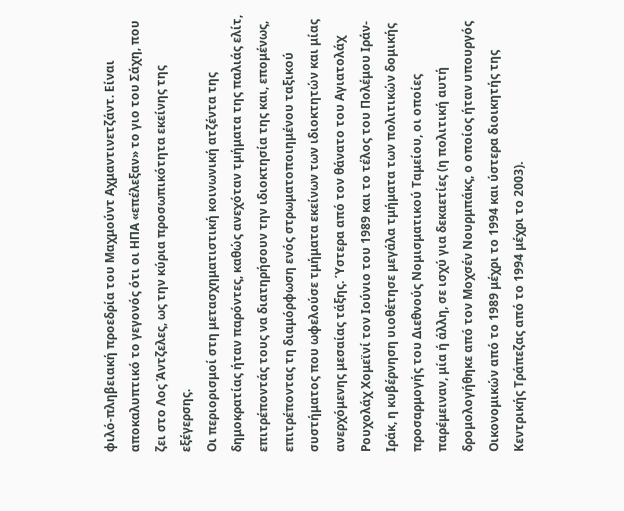φιλό-πληβειακή προεδρία του Μαχμούντ Αχμαντινετζάντ. Είναι αποκαλυπτικό το γεγονός ότι οι ΗΠΑ «επέλεξαν» το γιο του Σάχη, που ζει στο Λος Άντζελες, ως την κύρια προσωπικότητα εκείνης της εξέγερσης.
Οι περιορισμοί στη μετασχηματιστική κοινωνική ατζέντα της δημοκρατίας ήταν παρόντες, καθώς ανεχόταν τμήματα της παλιάς ελίτ, επιτρέποντάς τους να διατηρήσουν την ιδιοκτησία της και, επομένως, επιτρέποντας τη διαμόρφωση ενός στρωματοποιημένου ταξικού συστήματος που ωφελούσε τμήματα εκείνων των ιδιοκτητών και μίας ανερχόμενης μεσαίας τάξης. Ύστερα από τον θάνατο του Αγιατολάχ Ρουχολάχ Χομεϊνί τον Ιούνιο του 1989 και το τέλος του Πολέμου Ιράν-Ιράκ, η κυβέρνηση υιοθέτησε μεγάλα τμήματα των πολιτικών δομικής προσαρμογής του Διεθνούς Νομισματικού Ταμείου, οι οποίες παρέμειναν, μία ή άλλη, σε ισχύ για δεκαετίες (η πολιτική αυτή δρομολογήθηκε από τον Μοχσέν Νουρμπάκς, ο οποίος ήταν υπουργός Οικονομικών από το 1989 μέχρι το 1994 και ύστερα διοικητής της Κεντρικής Τράπεζας από το 1994 μέχρι το 2003).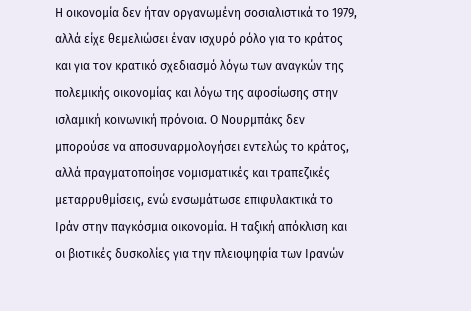Η οικονομία δεν ήταν οργανωμένη σοσιαλιστικά το 1979, αλλά είχε θεμελιώσει έναν ισχυρό ρόλο για το κράτος και για τον κρατικό σχεδιασμό λόγω των αναγκών της πολεμικής οικονομίας και λόγω της αφοσίωσης στην ισλαμική κοινωνική πρόνοια. Ο Νουρμπάκς δεν μπορούσε να αποσυναρμολογήσει εντελώς το κράτος, αλλά πραγματοποίησε νομισματικές και τραπεζικές μεταρρυθμίσεις, ενώ ενσωμάτωσε επιφυλακτικά το Ιράν στην παγκόσμια οικονομία. Η ταξική απόκλιση και οι βιοτικές δυσκολίες για την πλειοψηφία των Ιρανών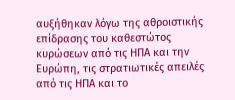αυξήθηκαν λόγω της αθροιστικής επίδρασης του καθεστώτος κυρώσεων από τις ΗΠΑ και την Ευρώπη, τις στρατιωτικές απειλές από τις ΗΠΑ και το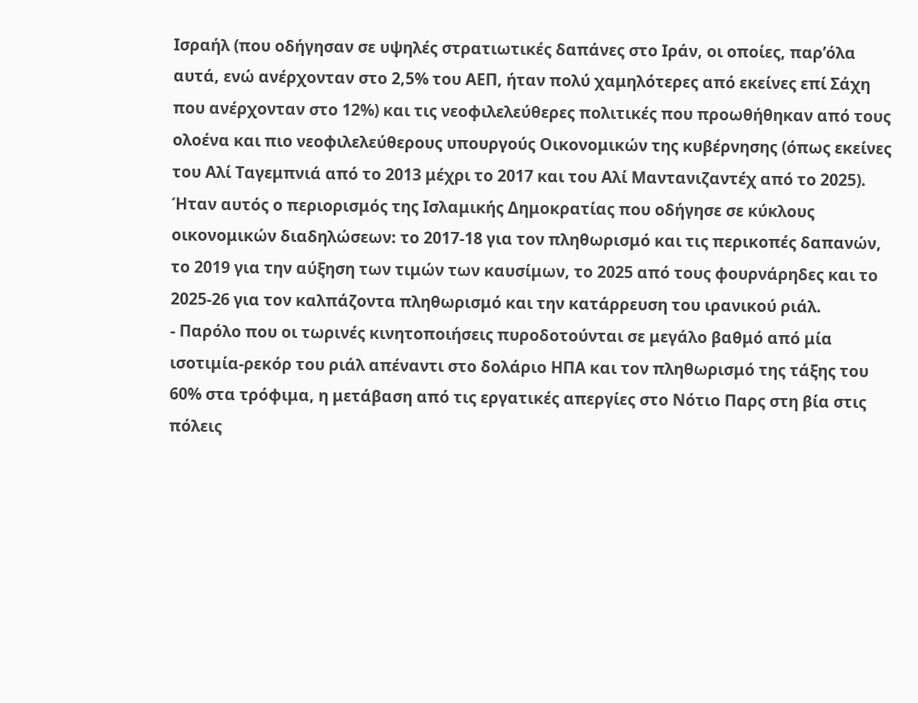Ισραήλ (που οδήγησαν σε υψηλές στρατιωτικές δαπάνες στο Ιράν, οι οποίες, παρ’όλα αυτά, ενώ ανέρχονταν στο 2,5% του ΑΕΠ, ήταν πολύ χαμηλότερες από εκείνες επί Σάχη που ανέρχονταν στο 12%) και τις νεοφιλελεύθερες πολιτικές που προωθήθηκαν από τους ολοένα και πιο νεοφιλελεύθερους υπουργούς Οικονομικών της κυβέρνησης (όπως εκείνες του Αλί Ταγεμπνιά από το 2013 μέχρι το 2017 και του Αλί Μαντανιζαντέχ από το 2025). Ήταν αυτός ο περιορισμός της Ισλαμικής Δημοκρατίας που οδήγησε σε κύκλους οικονομικών διαδηλώσεων: το 2017-18 για τον πληθωρισμό και τις περικοπές δαπανών, το 2019 για την αύξηση των τιμών των καυσίμων, το 2025 από τους φουρνάρηδες και το 2025-26 για τον καλπάζοντα πληθωρισμό και την κατάρρευση του ιρανικού ριάλ.
- Παρόλο που οι τωρινές κινητοποιήσεις πυροδοτούνται σε μεγάλο βαθμό από μία ισοτιμία-ρεκόρ του ριάλ απέναντι στο δολάριο ΗΠΑ και τον πληθωρισμό της τάξης του 60% στα τρόφιμα, η μετάβαση από τις εργατικές απεργίες στο Νότιο Παρς στη βία στις πόλεις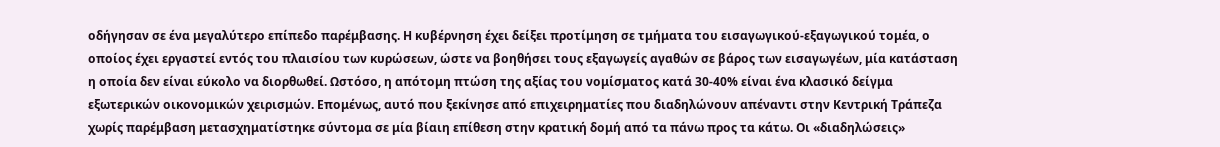οδήγησαν σε ένα μεγαλύτερο επίπεδο παρέμβασης. Η κυβέρνηση έχει δείξει προτίμηση σε τμήματα του εισαγωγικού-εξαγωγικού τομέα, ο οποίος έχει εργαστεί εντός του πλαισίου των κυρώσεων, ώστε να βοηθήσει τους εξαγωγείς αγαθών σε βάρος των εισαγωγέων, μία κατάσταση η οποία δεν είναι εύκολο να διορθωθεί. Ωστόσο, η απότομη πτώση της αξίας του νομίσματος κατά 30-40% είναι ένα κλασικό δείγμα εξωτερικών οικονομικών χειρισμών. Επομένως, αυτό που ξεκίνησε από επιχειρηματίες που διαδηλώνουν απέναντι στην Κεντρική Τράπεζα χωρίς παρέμβαση μετασχηματίστηκε σύντομα σε μία βίαιη επίθεση στην κρατική δομή από τα πάνω προς τα κάτω. Οι «διαδηλώσεις»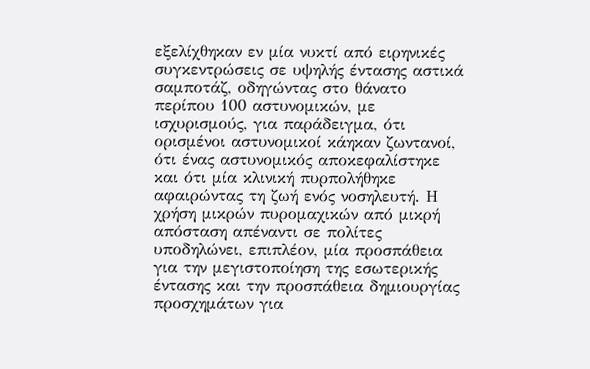εξελίχθηκαν εν μία νυκτί από ειρηνικές συγκεντρώσεις σε υψηλής έντασης αστικά σαμποτάζ, οδηγώντας στο θάνατο περίπου 100 αστυνομικών, με ισχυρισμούς, για παράδειγμα, ότι ορισμένοι αστυνομικοί κάηκαν ζωντανοί, ότι ένας αστυνομικός αποκεφαλίστηκε και ότι μία κλινική πυρπολήθηκε αφαιρώντας τη ζωή ενός νοσηλευτή. Η χρήση μικρών πυρομαχικών από μικρή απόσταση απέναντι σε πολίτες υποδηλώνει, επιπλέον, μία προσπάθεια για την μεγιστοποίηση της εσωτερικής έντασης και την προσπάθεια δημιουργίας προσχημάτων για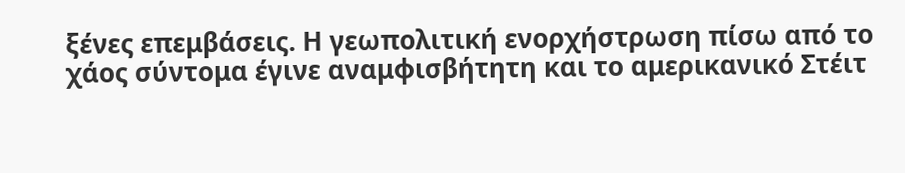ξένες επεμβάσεις. Η γεωπολιτική ενορχήστρωση πίσω από το χάος σύντομα έγινε αναμφισβήτητη και το αμερικανικό Στέιτ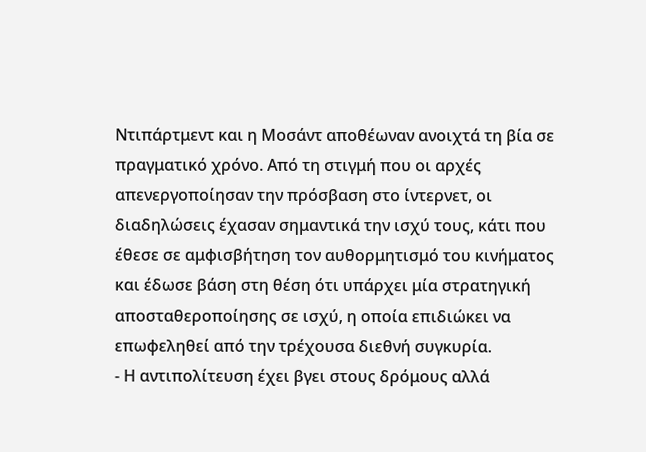Ντιπάρτμεντ και η Μοσάντ αποθέωναν ανοιχτά τη βία σε πραγματικό χρόνο. Από τη στιγμή που οι αρχές απενεργοποίησαν την πρόσβαση στο ίντερνετ, οι διαδηλώσεις έχασαν σημαντικά την ισχύ τους, κάτι που έθεσε σε αμφισβήτηση τον αυθορμητισμό του κινήματος και έδωσε βάση στη θέση ότι υπάρχει μία στρατηγική αποσταθεροποίησης σε ισχύ, η οποία επιδιώκει να επωφεληθεί από την τρέχουσα διεθνή συγκυρία.
- Η αντιπολίτευση έχει βγει στους δρόμους αλλά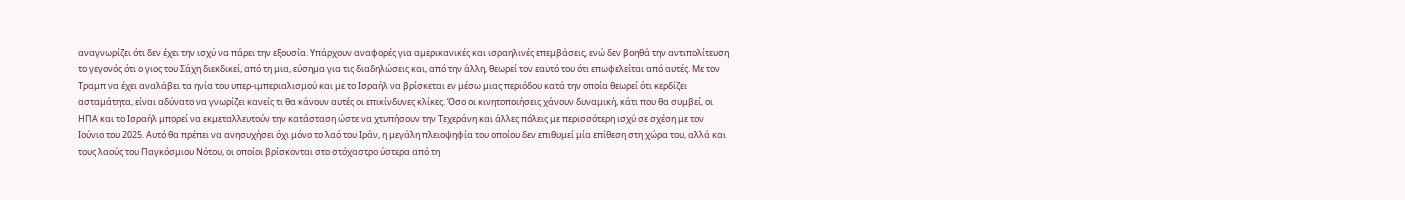αναγνωρίζει ότι δεν έχει την ισχύ να πάρει την εξουσία. Υπάρχουν αναφορές για αμερικανικές και ισραηλινές επεμβάσεις, ενώ δεν βοηθά την αντιπολίτευση το γεγονός ότι ο γιος του Σάχη διεκδικεί, από τη μια, εύσημα για τις διαδηλώσεις και, από την άλλη, θεωρεί τον εαυτό του ότι επωφελείται από αυτές. Με τον Τραμπ να έχει αναλάβει τα ηνία του υπερ-ιμπεριαλισμού και με το Ισραήλ να βρίσκεται εν μέσω μιας περιόδου κατά την οποία θεωρεί ότι κερδίζει ασταμάτητα, είναι αδύνατο να γνωρίζει κανείς τι θα κάνουν αυτές οι επικίνδυνες κλίκες. Όσο οι κινητοποιήσεις χάνουν δυναμική, κάτι που θα συμβεί, οι ΗΠΑ και το Ισραήλ μπορεί να εκμεταλλευτούν την κατάσταση ώστε να χτυπήσουν την Τεχεράνη και άλλες πόλεις με περισσότερη ισχύ σε σχέση με τον Ιούνιο του 2025. Αυτό θα πρέπει να ανησυχήσει όχι μόνο το λαό του Ιράν, η μεγάλη πλειοψηφία του οποίου δεν επιθυμεί μία επίθεση στη χώρα του, αλλά και τους λαούς του Παγκόσμιου Νότου, οι οποίοι βρίσκονται στο στόχαστρο ύστερα από τη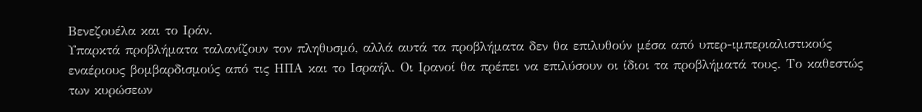Βενεζουέλα και το Ιράν.
Υπαρκτά προβλήματα ταλανίζουν τον πληθυσμό, αλλά αυτά τα προβλήματα δεν θα επιλυθούν μέσα από υπερ-ιμπεριαλιστικούς εναέριους βομβαρδισμούς από τις ΗΠΑ και το Ισραήλ. Οι Ιρανοί θα πρέπει να επιλύσουν οι ίδιοι τα προβλήματά τους. Το καθεστώς των κυρώσεων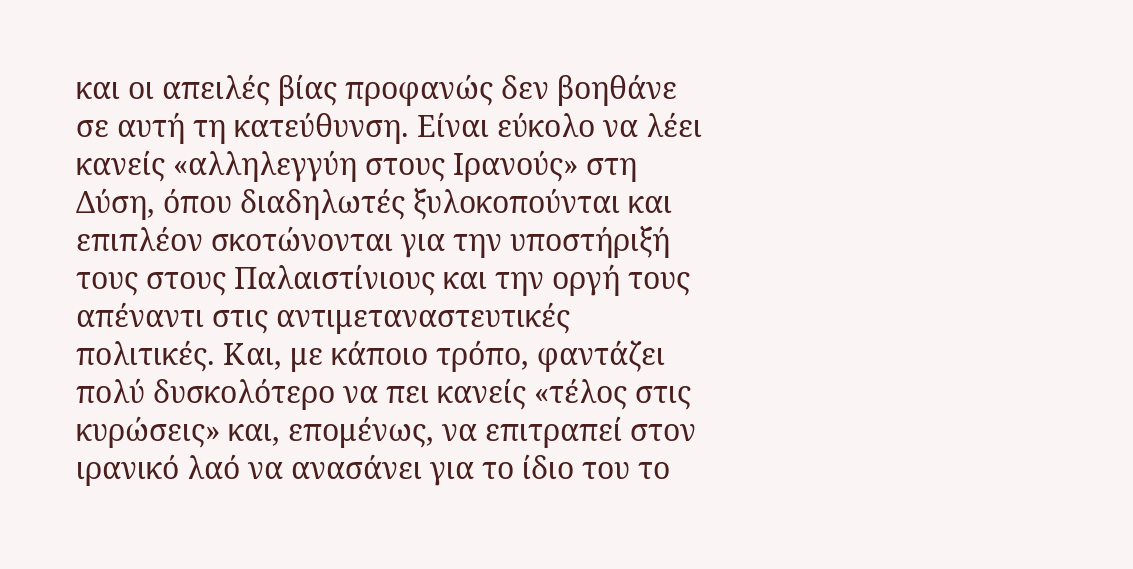και οι απειλές βίας προφανώς δεν βοηθάνε σε αυτή τη κατεύθυνση. Είναι εύκολο να λέει κανείς «αλληλεγγύη στους Ιρανούς» στη Δύση, όπου διαδηλωτές ξυλοκοπούνται και επιπλέον σκοτώνονται για την υποστήριξή τους στους Παλαιστίνιους και την οργή τους απέναντι στις αντιμεταναστευτικές πολιτικές. Και, με κάποιο τρόπο, φαντάζει πολύ δυσκολότερο να πει κανείς «τέλος στις κυρώσεις» και, επομένως, να επιτραπεί στον ιρανικό λαό να ανασάνει για το ίδιο του το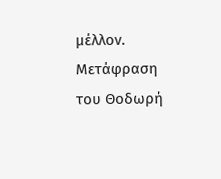μέλλον.
Μετάφραση του Θοδωρή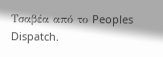Τσαβέα από το Peoples Dispatch.